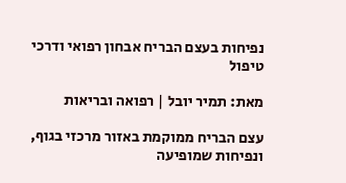נפיחות בעצם הבריח אבחון רפואי ודרכי טיפול

מאת: תמיר יובל | רפואה ובריאות

עצם הבריח ממוקמת באזור מרכזי בגוף, ונפיחות שמופיעה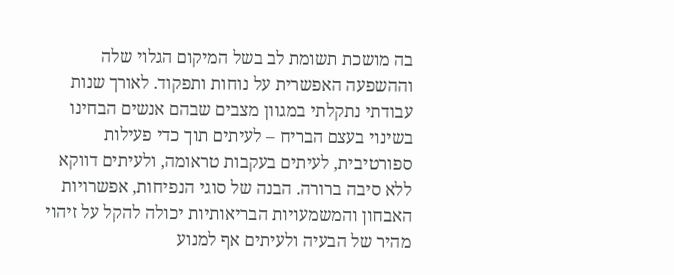בה מושכת תשומת לב בשל המיקום הגלוי שלה וההשפעה האפשרית על נוחות ותפקוד. לאורך שנות עבודתי נתקלתי במגוון מצבים שבהם אנשים הבחינו בשינוי בעצם הבריח – לעיתים תוך כדי פעילות ספורטיבית, לעיתים בעקבות טראומה, ולעיתים דווקא ללא סיבה ברורה. הבנה של סוגי הנפיחות, אפשרויות האבחון והמשמעויות הבריאותיות יכולה להקל על זיהוי מהיר של הבעיה ולעיתים אף למנוע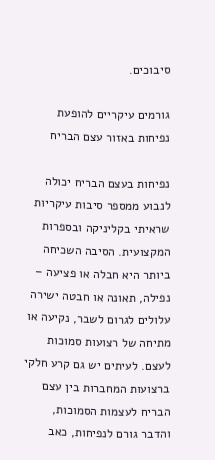סיבוכים.

גורמים עיקריים להופעת נפיחות באזור עצם הבריח

נפיחות בעצם הבריח יכולה לנבוע ממספר סיבות עיקריות שראיתי בקליניקה ובספרות המקצועית. הסיבה השכיחה ביותר היא חבלה או פציעה – נפילה, תאונה או חבטה ישירה עלולים לגרום לשבר, נקיעה או מתיחה של רצועות סמוכות לעצם. לעיתים יש גם קרע חלקי ברצועות המחברות בין עצם הבריח לעצמות הסמוכות, והדבר גורם לנפיחות, כאב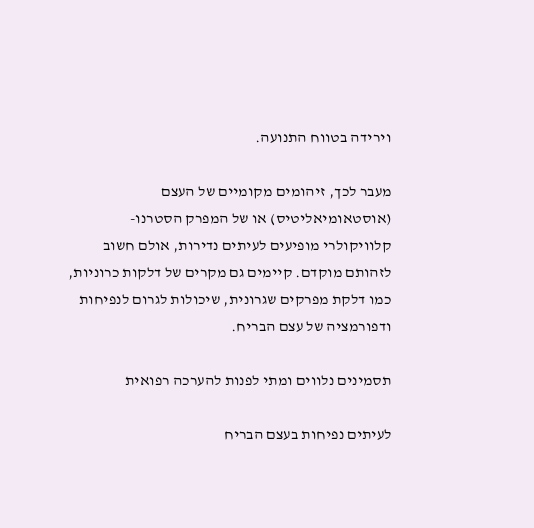וירידה בטווח התנועה.

מעבר לכך, זיהומים מקומיים של העצם (אוסטאומיאליטיס) או של המפרק הסטרנו-קלוויקולרי מופיעים לעיתים נדירות, אולם חשוב לזהותם מוקדם. קיימים גם מקרים של דלקות כרוניות, כמו דלקת מפרקים שגרונית, שיכולות לגרום לנפיחות ודפורמציה של עצם הבריח.

תסמינים נלווים ומתי לפנות להערכה רפואית

לעיתים נפיחות בעצם הבריח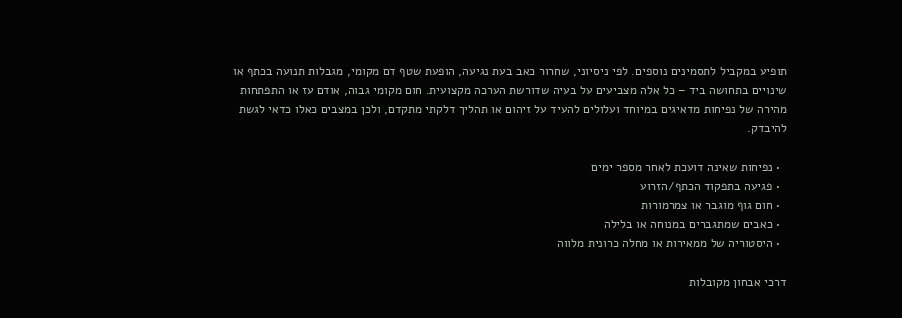תופיע במקביל לתסמינים נוספים. לפי ניסיוני, שחרור כאב בעת נגיעה, הופעת שטף דם מקומי, מגבלות תנועה בכתף או שינויים בתחושה ביד – כל אלה מצביעים על בעיה שדורשת הערכה מקצועית. חום מקומי גבוה, אודם עז או התפתחות מהירה של נפיחות מדאיגים במיוחד ועלולים להעיד על זיהום או תהליך דלקתי מתקדם, ולכן במצבים כאלו כדאי לגשת להיבדק.

  • נפיחות שאינה דועכת לאחר מספר ימים
  • פגיעה בתפקוד הכתף/הזרוע
  • חום גוף מוגבר או צמרמורות
  • כאבים שמתגברים במנוחה או בלילה
  • היסטוריה של ממאירות או מחלה כרונית מלווה

דרכי אבחון מקובלות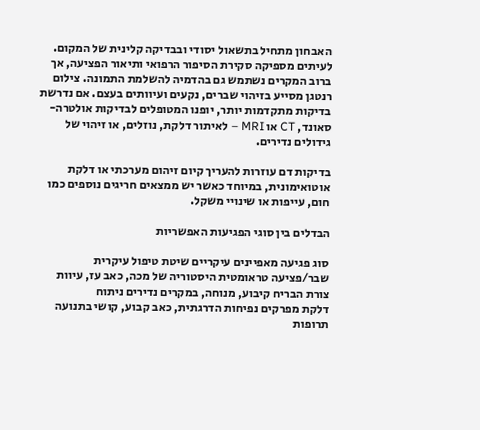האבחון מתחיל בתשאול יסודי ובבדיקה קלינית של המקום. לעיתים מספיקה סקירת הסיפור הרפואי ותיאור הפציעה, אך ברוב המקרים נשתמש גם בהדמיה להשלמת התמונה. צילום רנטגן מסייע בזיהוי שברים, נקעים ועיוותים בעצם. אם נדרשת בדיקות מתקדמות יותר, יופנו המטופלים לבדיקות אולטרה-סאונד, CT או MRI – לאיתור דלקת, נוזלים, או זיהוי של גידולים נדירים.

בדיקות דם עוזרות להעריך קיום זיהום מערכתי או דלקת אוטואימונית, במיוחד כאשר יש ממצאים חריגים נוספים כמו חום, עייפות או שינויי משקל.

הבדלים בין סוגי הפגיעות האפשריות

סוג פגיעה מאפיינים עיקריים שיטת טיפול עיקרית
שבר/פציעה טראומטית היסטוריה של מכה, כאב עז, עיוות צורת הבריח קיבוע, מנוחה, במקרים נדירים ניתוח
דלקת מפרקים נפיחות הדרגתית, כאב קבוע, קושי בתנועה תרופות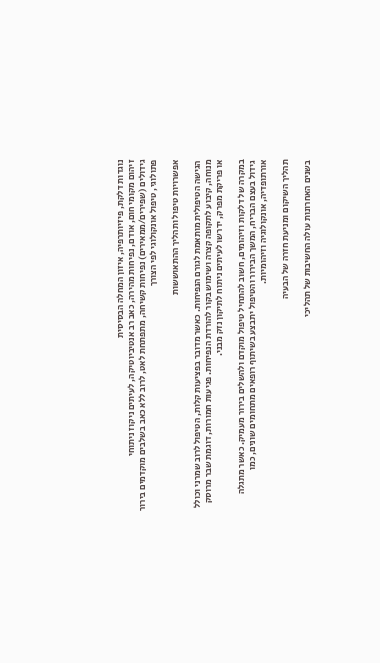נוגדות דלקת, פיזיותרפיה, איזון המחלה הבסיסית
זיהום מקומי חום, אודם, נפיחות מהירה, כאב רב אנטיביוטיקה, לעיתים ניקוז ניתוחי
גידולים (שפירים/ממאירים) נפיחות קשיחה, מתפתחת לאט, לרוב ללא כאב בשלבים מוקדמים בירור פתולוגי, טיפול אונקולוגי לפי הצורך

אפשרויות טיפול ותהליך ההתאוששות

הגישה הטיפולית מותאמת לגורם הנפיחות. כאשר מדובר בפציעות קלות, הטיפול לרוב שמרני וכולל מנוחה, קיבוע לתקופה קצרה ושימוש בקור להורדת הנפיחות. פגיעות חמורות, דוגמת שבר מרוסק או פריקת מפרק, ידרשו לעיתים ניתוח לתיקון נזק מבני.

במקרה של דלקות וזיהומים, חשוב להתחיל טיפול מוקדם ולהשלים בירור מעמיק. כאשר מתגלה גידול בעצם הבריח, המשך הבירור והטיפול יתבצע בשיתוף רופאים מתחומים שונים, כמו אורתופדיה, אונקולוגיה וזיהומיות.

תהליך השיקום ומניעת חזרה של הבעיה

בשנים האחרונות עולה החשיבות של תהליכי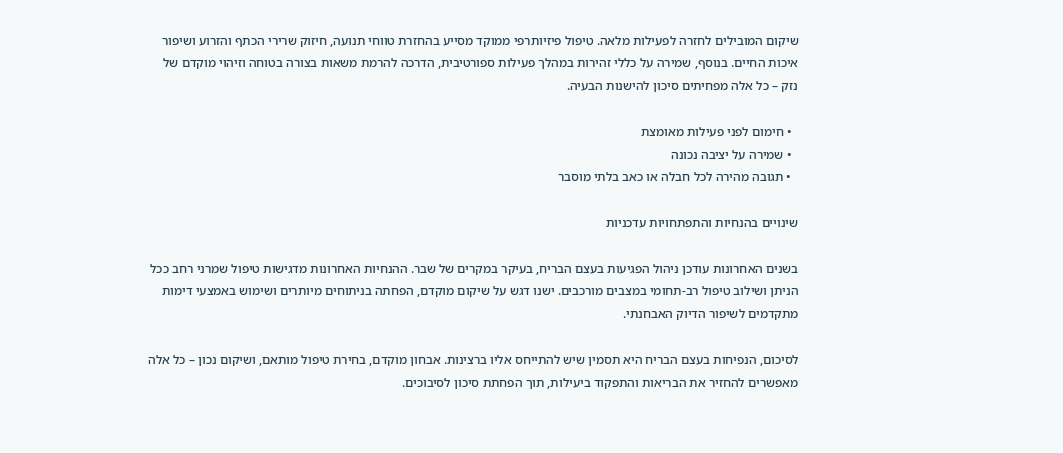שיקום המובילים לחזרה לפעילות מלאה. טיפול פיזיותרפי ממוקד מסייע בהחזרת טווחי תנועה, חיזוק שרירי הכתף והזרוע ושיפור איכות החיים. בנוסף, שמירה על כללי זהירות במהלך פעילות ספורטיבית, הדרכה להרמת משאות בצורה בטוחה וזיהוי מוקדם של נזק – כל אלה מפחיתים סיכון להישנות הבעיה.

  • חימום לפני פעילות מאומצת
  • שמירה על יציבה נכונה
  • תגובה מהירה לכל חבלה או כאב בלתי מוסבר

שינויים בהנחיות והתפתחויות עדכניות

בשנים האחרונות עודכן ניהול הפגיעות בעצם הבריח, בעיקר במקרים של שבר. ההנחיות האחרונות מדגישות טיפול שמרני רחב ככל הניתן ושילוב טיפול רב-תחומי במצבים מורכבים. ישנו דגש על שיקום מוקדם, הפחתה בניתוחים מיותרים ושימוש באמצעי דימות מתקדמים לשיפור הדיוק האבחנתי.

לסיכום, הנפיחות בעצם הבריח היא תסמין שיש להתייחס אליו ברצינות. אבחון מוקדם, בחירת טיפול מותאם, ושיקום נכון – כל אלה מאפשרים להחזיר את הבריאות והתפקוד ביעילות, תוך הפחתת סיכון לסיבוכים.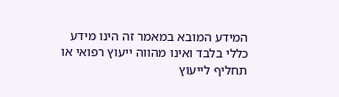המידע המובא במאמר זה הינו מידע כללי בלבד ואינו מהווה ייעוץ רפואי או תחליף לייעוץ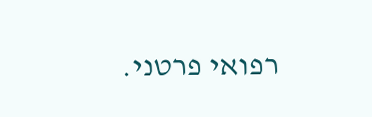רפואי פרטני.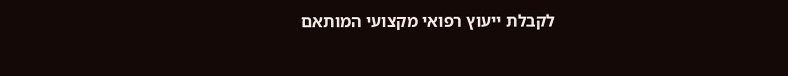לקבלת ייעוץ רפואי מקצועי המותאם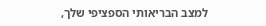למצב הבריאותי הספציפי שלך,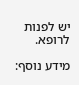יש לפנות לרופא.

מידע נוסף: